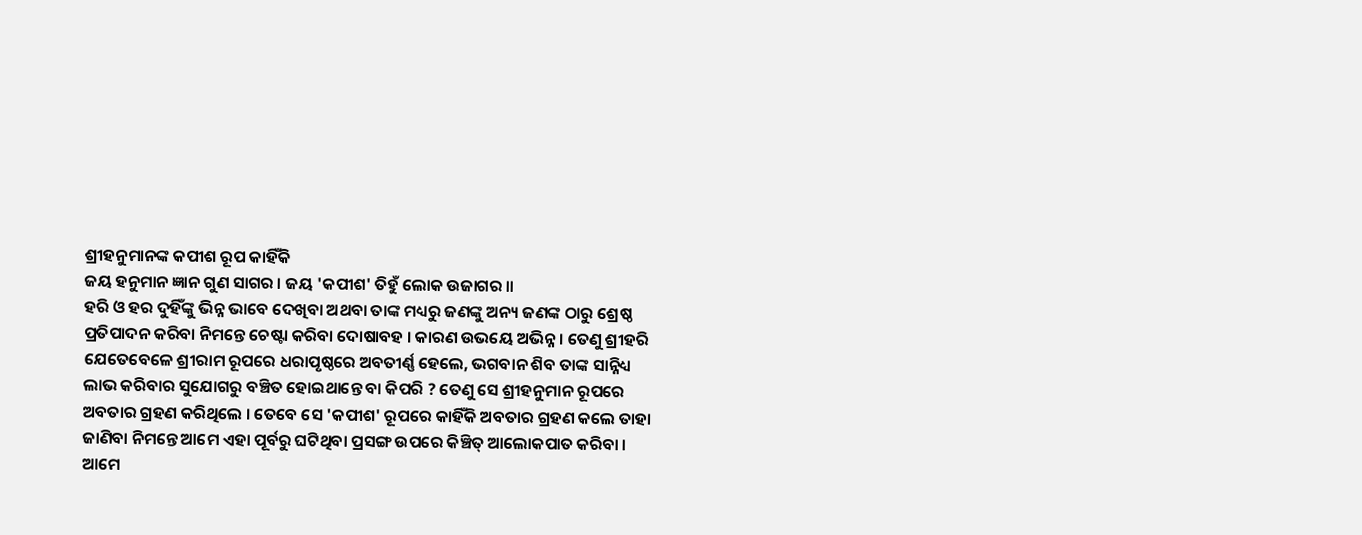ଶ୍ରୀହନୁମାନଙ୍କ କପୀଶ ରୂପ କାହିଁକି
ଜୟ ହନୁମାନ ଜ୍ଞାନ ଗୁଣ ସାଗର । ଜୟ 'କପୀଶ' ତିହୁଁ ଲୋକ ଉଜାଗର ॥
ହରି ଓ ହର ଦୁହିଁଙ୍କୁ ଭିନ୍ନ ଭାବେ ଦେଖିବା ଅଥବା ତାଙ୍କ ମଧ୍ୟରୁ ଜଣଙ୍କୁ ଅନ୍ୟ ଜଣଙ୍କ ଠାରୁ ଶ୍ରେଷ୍ଠ ପ୍ରତିପାଦନ କରିବା ନିମନ୍ତେ ଚେଷ୍ଟା କରିବା ଦୋଷାବହ । କାରଣ ଉଭୟେ ଅଭିନ୍ନ । ତେଣୁ ଶ୍ରୀହରି ଯେତେବେଳେ ଶ୍ରୀରାମ ରୂପରେ ଧରାପୃଷ୍ଠରେ ଅବତୀର୍ଣ୍ଣ ହେଲେ, ଭଗବାନ ଶିବ ତାଙ୍କ ସାନ୍ନିଧ୍ୟ ଲାଭ କରିବାର ସୁଯୋଗରୁ ବଞ୍ଚିତ ହୋଇଥାନ୍ତେ ବା କିପରି ? ତେଣୁ ସେ ଶ୍ରୀହନୁମାନ ରୂପରେ ଅବତାର ଗ୍ରହଣ କରିଥିଲେ । ତେବେ ସେ 'କପୀଶ' ରୂପରେ କାହିଁକି ଅବତାର ଗ୍ରହଣ କଲେ ତାହା ଜାଣିବା ନିମନ୍ତେ ଆମେ ଏହା ପୂର୍ବରୁ ଘଟିଥିବା ପ୍ରସଙ୍ଗ ଉପରେ କିଞ୍ଚିତ୍ ଆଲୋକପାତ କରିବା ।
ଆମେ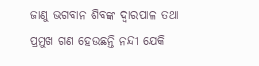ଜାଣୁ ଭଗବାନ ଶିବଙ୍କ ଦ୍ଵାରପାଳ ତଥା ପ୍ରମୁଖ ଗଣ ହେଉଛନ୍ତି ନନ୍ଦୀ ଯେକି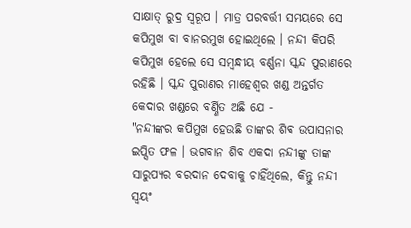ସାକ୍ଷାତ୍ ରୁଦ୍ର ସ୍ବରୂପ । ମାତ୍ର ପରବର୍ତ୍ତୀ ସମୟରେ ସେ କପିମୁଖ ବା ବାନରମୁଖ ହୋଇଥିଲେ । ନନ୍ଦୀ କିପରି କପିମୁଖ ହେଲେ ସେ ସମ୍ବନ୍ଧୀୟ ବର୍ଣ୍ଣନା ସ୍କନ୍ଦ ପୁରାଣରେ ରହିଛି । ସ୍କନ୍ଦ ପୁରାଣର ମାହେଶ୍ୱର ଖଣ୍ଡ ଅନ୍ତର୍ଗତ କେଦାର ଖଣ୍ଡରେ ବର୍ଣ୍ଣିତ ଅଛି ଯେ -
"ନନ୍ଦୀଙ୍କର କପିମୁଖ ହେଉଛି ତାଙ୍କର ଶିଵ ଉପାସନାର ଇପ୍ସିତ ଫଳ । ଭଗବାନ ଶିବ ଏକଦା ନନ୍ଦୀଙ୍କୁ ତାଙ୍କ ସାରୁପ୍ୟର ବରଦାନ ଦେବାକୁ ଚାହିଁଥିଲେ, କିନ୍ତୁ ନନ୍ଦୀ ସ୍ୱୟଂ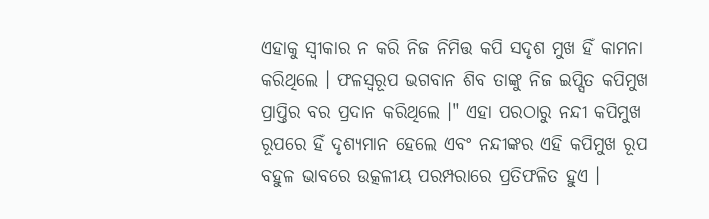ଏହାକୁ ସ୍ୱୀକାର ନ କରି ନିଜ ନିମିତ୍ତ କପି ସଦୃଶ ମୁଖ ହିଁ କାମନା କରିଥିଲେ । ଫଳସ୍ୱରୂପ ଭଗବାନ ଶିବ ତାଙ୍କୁ ନିଜ ଇପ୍ସିତ କପିମୁଖ ପ୍ରାପ୍ତିର ବର ପ୍ରଦାନ କରିଥିଲେ ।" ଏହା ପରଠାରୁ ନନ୍ଦୀ କପିମୁଖ ରୂପରେ ହିଁ ଦୃଶ୍ୟମାନ ହେଲେ ଏବଂ ନନ୍ଦୀଙ୍କର ଏହି କପିମୁଖ ରୂପ ବହୁଳ ଭାବରେ ଉତ୍କଳୀୟ ପରମ୍ପରାରେ ପ୍ରତିଫଳିତ ହୁଏ ।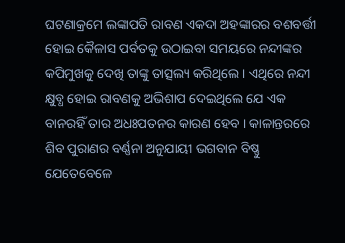ଘଟଣାକ୍ରମେ ଲଙ୍କାପତି ରାବଣ ଏକଦା ଅହଙ୍କାରର ବଶବର୍ତ୍ତୀ ହୋଇ କୈଳାସ ପର୍ବତକୁ ଉଠାଇବା ସମୟରେ ନନ୍ଦୀଙ୍କର କପିମୁଖକୁ ଦେଖି ତାଙ୍କୁ ତାତ୍ସଲ୍ୟ କରିଥିଲେ । ଏଥିରେ ନନ୍ଦୀ କ୍ଷୁବ୍ଧ ହୋଇ ରାବଣକୁ ଅଭିଶାପ ଦେଇଥିଲେ ଯେ ଏକ ବାନରହିଁ ତାର ଅଧଃପତନର କାରଣ ହେବ । କାଳାନ୍ତରରେ ଶିବ ପୁରାଣର ବର୍ଣ୍ଣନା ଅନୁଯାୟୀ ଭଗବାନ ବିଷ୍ଣୁ ଯେତେବେଳେ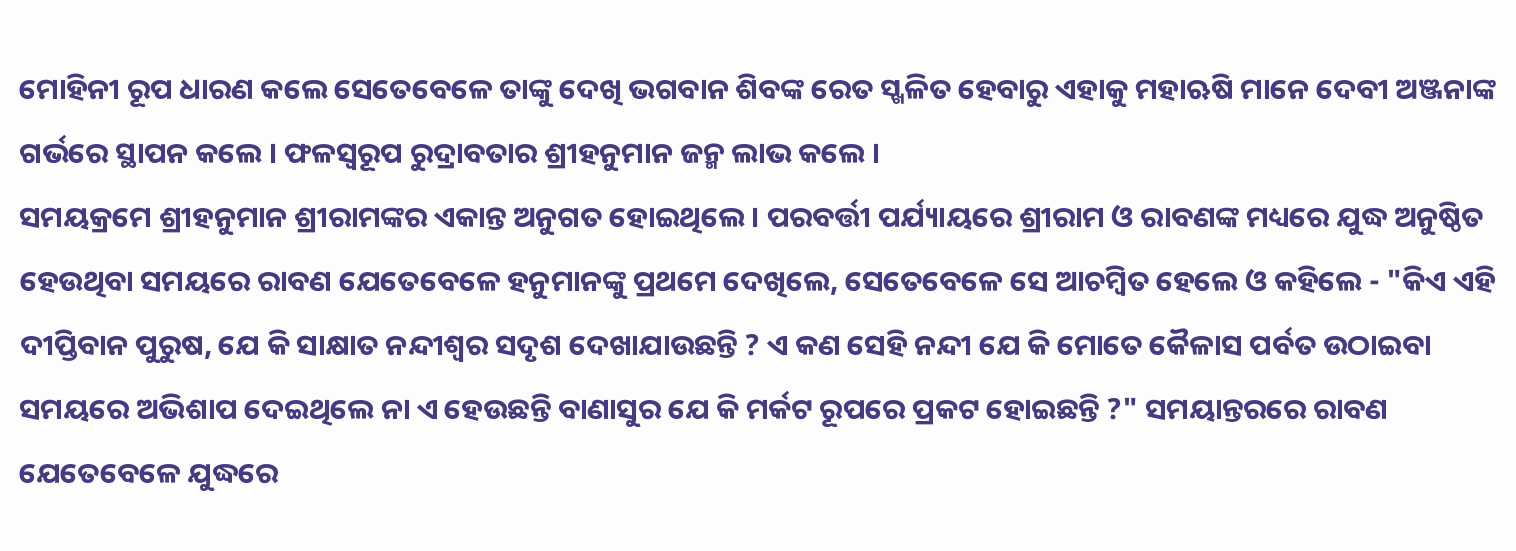ମୋହିନୀ ରୂପ ଧାରଣ କଲେ ସେତେବେଳେ ତାଙ୍କୁ ଦେଖି ଭଗବାନ ଶିବଙ୍କ ରେତ ସ୍ଖଳିତ ହେବାରୁ ଏହାକୁ ମହାଋଷି ମାନେ ଦେବୀ ଅଞ୍ଜନାଙ୍କ ଗର୍ଭରେ ସ୍ଥାପନ କଲେ । ଫଳସ୍ବରୂପ ରୁଦ୍ରାବତାର ଶ୍ରୀହନୁମାନ ଜନ୍ମ ଲାଭ କଲେ ।
ସମୟକ୍ରମେ ଶ୍ରୀହନୁମାନ ଶ୍ରୀରାମଙ୍କର ଏକାନ୍ତ ଅନୁଗତ ହୋଇଥିଲେ । ପରବର୍ତ୍ତୀ ପର୍ଯ୍ୟାୟରେ ଶ୍ରୀରାମ ଓ ରାବଣଙ୍କ ମଧ୍ୟରେ ଯୁଦ୍ଧ ଅନୁଷ୍ଠିତ ହେଉଥିବା ସମୟରେ ରାବଣ ଯେତେବେଳେ ହନୁମାନଙ୍କୁ ପ୍ରଥମେ ଦେଖିଲେ, ସେତେବେଳେ ସେ ଆଚମ୍ବିତ ହେଲେ ଓ କହିଲେ - "କିଏ ଏହି ଦୀପ୍ତିବାନ ପୁରୁଷ, ଯେ କି ସାକ୍ଷାତ ନନ୍ଦୀଶ୍ୱର ସଦୃଶ ଦେଖାଯାଉଛନ୍ତି ? ଏ କଣ ସେହି ନନ୍ଦୀ ଯେ କି ମୋତେ କୈଳାସ ପର୍ବତ ଉଠାଇବା ସମୟରେ ଅଭିଶାପ ଦେଇଥିଲେ ନା ଏ ହେଉଛନ୍ତି ବାଣାସୁର ଯେ କି ମର୍କଟ ରୂପରେ ପ୍ରକଟ ହୋଇଛନ୍ତି ?" ସମୟାନ୍ତରରେ ରାବଣ ଯେତେବେଳେ ଯୁଦ୍ଧରେ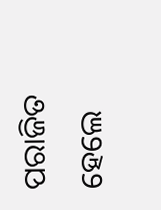ପରାଜିତ ହେଲେ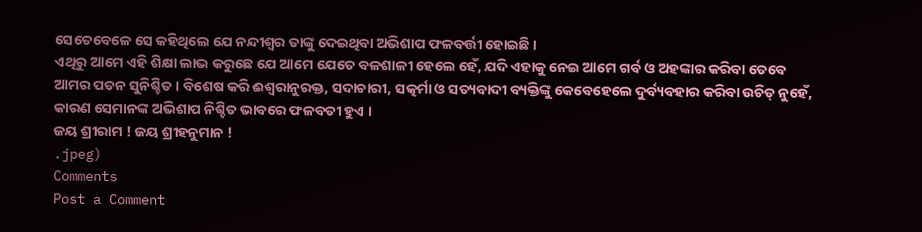ସେତେବେଳେ ସେ କହିଥିଲେ ଯେ ନନ୍ଦୀଶ୍ୱର ତାଙ୍କୁ ଦେଇଥିବା ଅଭିଶାପ ଫଳବର୍ତ୍ତୀ ହୋଇଛି ।
ଏଥିରୁ ଆମେ ଏହି ଶିକ୍ଷା ଲାଭ କରୁଛେ ଯେ ଆମେ ଯେତେ ବଳଶାଳୀ ହେଲେ ହେଁ, ଯଦି ଏହାକୁ ନେଇ ଆମେ ଗର୍ବ ଓ ଅହଙ୍କାର କରିବା ତେବେ ଆମର ପତନ ସୁନିଶ୍ଚିତ । ବିଶେଷ କରି ଈଶ୍ୱରାନୁରକ୍ତ, ସଦାଚାରୀ, ସତ୍କର୍ମା ଓ ସତ୍ୟବାଦୀ ବ୍ୟକ୍ତିଙ୍କୁ କେବେହେଲେ ଦୁର୍ବ୍ୟବହାର କରିବା ଉଚିତ୍ ନୁହେଁ, କାରଣ ସେମାନଙ୍କ ଅଭିଶାପ ନିଶ୍ଚିତ ଭାବରେ ଫଳବତୀ ହୁଏ ।
ଜୟ ଶ୍ରୀରାମ ! ଜୟ ଶ୍ରୀହନୁମାନ !
.jpeg)
Comments
Post a Comment